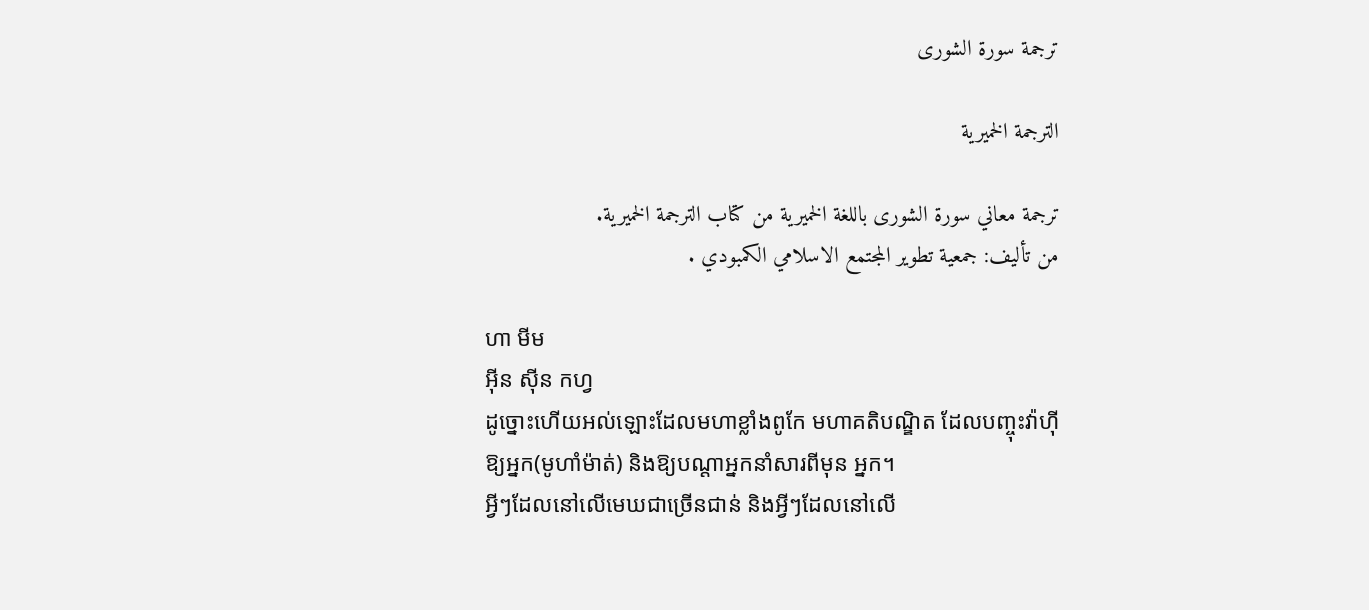ترجمة سورة الشورى

الترجمة الخميرية

ترجمة معاني سورة الشورى باللغة الخميرية من كتاب الترجمة الخميرية.
من تأليف: جمعية تطوير المجتمع الاسلامي الكمبودي .

ហា មីម
អ៊ីន ស៊ីន កហ្វ
ដូច្នោះហើយអល់ឡោះដែលមហាខ្លាំងពូកែ មហាគតិបណ្ឌិត ដែលបញ្ចុះវ៉ាហ៊ីឱ្យអ្នក(មូហាំម៉ាត់) និងឱ្យបណ្ដាអ្នកនាំសារពីមុន អ្នក។
អ្វីៗដែលនៅលើមេឃជាច្រើនជាន់ និងអ្វីៗដែលនៅលើ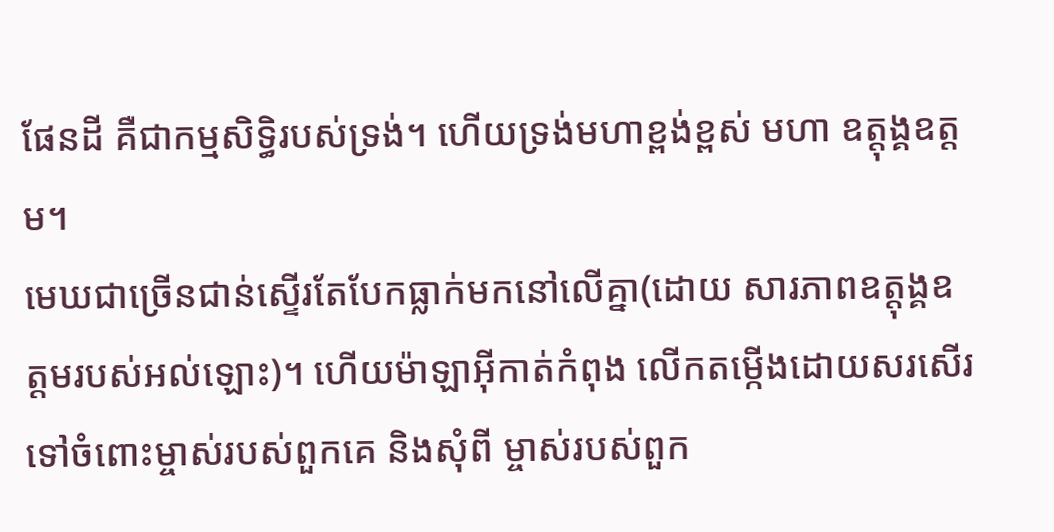ផែនដី គឺជាកម្មសិទ្ធិរបស់ទ្រង់។ ហើយទ្រង់មហាខ្ពង់ខ្ពស់ មហា ឧត្ដុង្គឧត្ដម។
មេឃជាច្រើនជាន់ស្ទើរតែបែកធ្លាក់មកនៅលើគ្នា(ដោយ សារភាពឧត្ដុង្គឧត្ដមរបស់អល់ឡោះ)។ ហើយម៉ាឡាអ៊ីកាត់កំពុង លើកតម្កើងដោយសរសើរទៅចំពោះម្ចាស់របស់ពួកគេ និងសុំពី ម្ចាស់របស់ពួក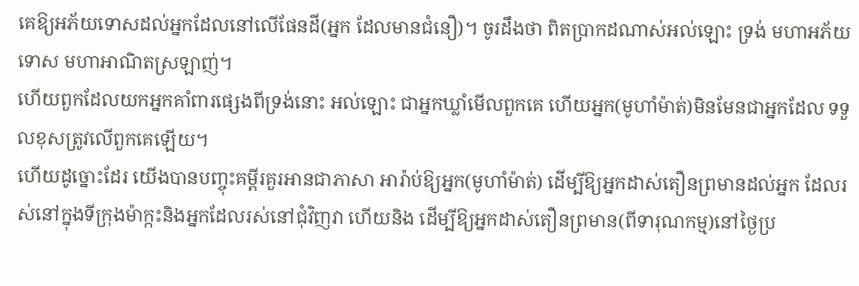គេឱ្យអភ័យទោសដល់អ្នកដែលនៅលើផែនដី(អ្នក ដែលមានជំនឿ)។ ចូរដឹងថា ពិតប្រាកដណាស់អល់ឡោះ ទ្រង់ មហាអភ័យទោស មហាអាណិតស្រឡាញ់។
ហើយពួកដែលយកអ្នកគាំពារផេ្សងពីទ្រង់នោះ អល់ឡោះ ជាអ្នកឃ្លាំមើលពួកគេ ហើយអ្នក(មូហាំម៉ាត់)មិនមែនជាអ្នកដែល ទទួលខុសត្រូវលើពួកគេឡើយ។
ហើយដូច្នោះដែរ យើងបានបញ្ចុះគម្ពីរគួរអានជាភាសា អារ៉ាប់ឱ្យអ្នក(មូហាំម៉ាត់) ដើម្បីឱ្យអ្នកដាស់តឿនព្រមានដល់អ្នក ដែលរស់នៅក្នុងទីក្រុងម៉ាក្កះនិងអ្នកដែលរស់នៅជុំវិញវា ហើយនិង ដើម្បីឱ្យអ្នកដាស់តឿនព្រមាន(ពីទារុណកម្ម)នៅថ្ងៃប្រ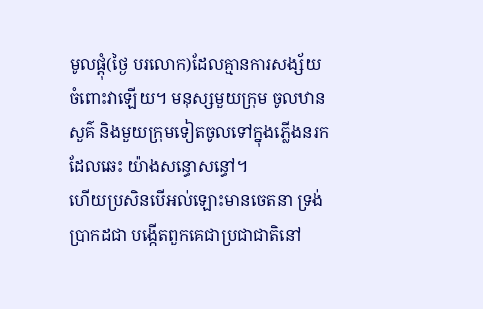មូលផ្ដុំ(ថ្ងៃ បរលោក)ដែលគ្មានការសង្ស័យចំពោះវាឡើយ។ មនុស្សមួយក្រុម ចូលឋានសួគ៌ និងមួយក្រុមទៀតចូលទៅក្នុងភ្លើងនរកដែលឆេះ យ៉ាងសន្ធោសន្ធៅ។
ហើយប្រសិនបើអល់ឡោះមានចេតនា ទ្រង់ប្រាកដជា បង្កើតពួកគេជាប្រជាជាតិនៅ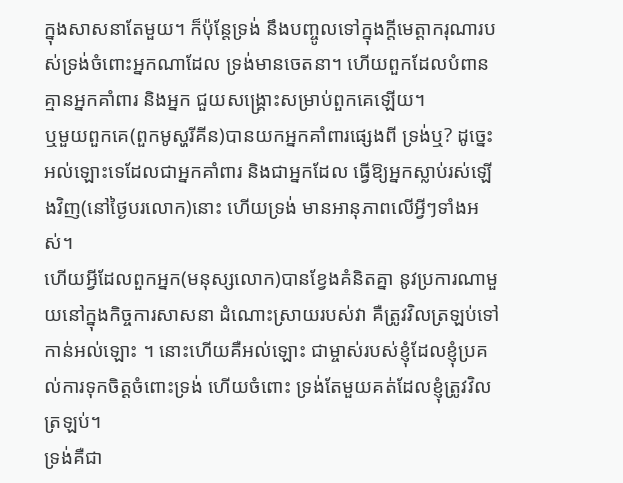ក្នុងសាសនាតែមួយ។ ក៏ប៉ុន្ដែទ្រង់ នឹងបញ្ចូលទៅក្នុងក្ដីមេត្ដាករុណារបស់ទ្រង់ចំពោះអ្នកណាដែល ទ្រង់មានចេតនា។ ហើយពួកដែលបំពានគ្មានអ្នកគាំពារ និងអ្នក ជួយសង្គ្រោះសម្រាប់ពួកគេឡើយ។
ឬមួយពួកគេ(ពួកមូស្ហរីគីន)បានយកអ្នកគាំពារផេ្សងពី ទ្រង់ឬ? ដូចេ្នះ អល់ឡោះទេដែលជាអ្នកគាំពារ និងជាអ្នកដែល ធ្វើឱ្យអ្នកស្លាប់រស់ឡើងវិញ(នៅថ្ងៃបរលោក)នោះ ហើយទ្រង់ មានអានុភាពលើអ្វីៗទាំងអស់។
ហើយអ្វីដែលពួកអ្នក(មនុស្សលោក)បានខ្វែងគំនិតគ្នា នូវប្រការណាមួយនៅក្នុងកិច្ចការសាសនា ដំណោះស្រាយរបស់វា គឺត្រូវវិលត្រឡប់ទៅកាន់អល់ឡោះ ។ នោះហើយគឺអល់ឡោះ ជាម្ចាស់របស់ខ្ញុំដែលខ្ញុំប្រគល់ការទុកចិត្ដចំពោះទ្រង់ ហើយចំពោះ ទ្រង់តែមួយគត់ដែលខ្ញុំត្រូវវិលត្រឡប់។
ទ្រង់គឺជា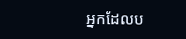អ្នកដែលប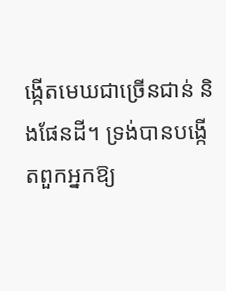ង្កើតមេឃជាច្រើនជាន់ និងផែនដី។ ទ្រង់បានបង្កើតពួកអ្នកឱ្យ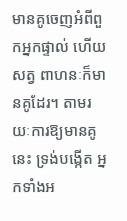មានគូចេញអំពីពួកអ្នកផ្ទាល់ ហើយសត្វ ពាហនៈក៏មានគូដែរ។ តាមរយៈការឱ្យមានគូនេះ ទ្រង់បង្កើត អ្នកទាំងអ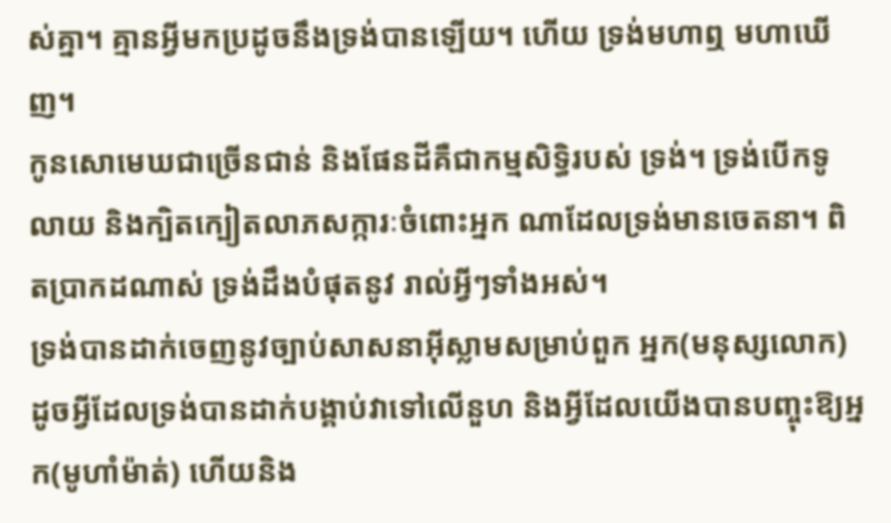ស់គ្នា។ គ្មានអ្វីមកប្រដូចនឹងទ្រង់បានឡើយ។ ហើយ ទ្រង់មហាឮ មហាឃើញ។
កូនសោមេឃជាច្រើនជាន់ និងផែនដីគឺជាកម្មសិទ្ធិរបស់ ទ្រង់។ ទ្រង់បើកទូលាយ និងក្បិតក្បៀតលាភសក្ការៈចំពោះអ្នក ណាដែលទ្រង់មានចេតនា។ ពិតប្រាកដណាស់ ទ្រង់ដឹងបំផុតនូវ រាល់អ្វីៗទាំងអស់។
ទ្រង់បានដាក់ចេញនូវច្បាប់សាសនាអ៊ីស្លាមសម្រាប់ពួក អ្នក(មនុស្សលោក) ដូចអ្វីដែលទ្រង់បានដាក់បង្គាប់វាទៅលើនួហ និងអ្វីដែលយើងបានបញ្ចុះឱ្យអ្នក(មូហាំម៉ាត់) ហើយនិង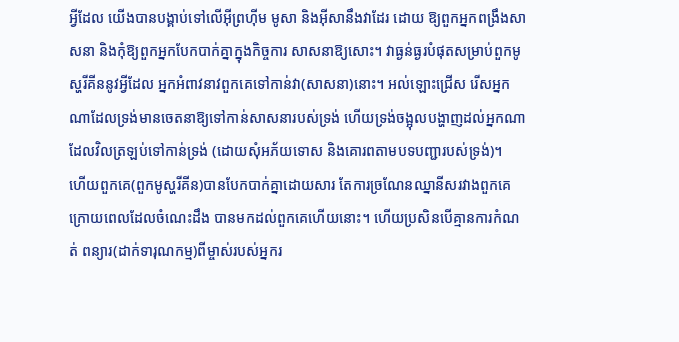អ្វីដែល យើងបានបង្គាប់ទៅលើអ៊ីព្រហ៊ីម មូសា និងអ៊ីសានឹងវាដែរ ដោយ ឱ្យពួកអ្នកពង្រឹងសាសនា និងកុំឱ្យពួកអ្នកបែកបាក់គ្នាក្នុងកិច្ចការ សាសនាឱ្យសោះ។ វាធ្ងន់ធ្ងរបំផុតសម្រាប់ពួកមូស្ហរីគីននូវអ្វីដែល អ្នកអំពាវនាវពួកគេទៅកាន់វា(សាសនា)នោះ។ អល់ឡោះជ្រើស រើសអ្នកណាដែលទ្រង់មានចេតនាឱ្យទៅកាន់សាសនារបស់ទ្រង់ ហើយទ្រង់ចង្អុលបង្ហាញដល់អ្នកណាដែលវិលត្រឡប់ទៅកាន់ទ្រង់ (ដោយសុំអភ័យទោស និងគោរពតាមបទបញ្ជារបស់ទ្រង់)។
ហើយពួកគេ(ពួកមូស្ហរីគីន)បានបែកបាក់គ្នាដោយសារ តែការច្រណែនឈ្នានីសរវាងពួកគេក្រោយពេលដែលចំណេះដឹង បានមកដល់ពួកគេហើយនោះ។ ហើយប្រសិនបើគ្មានការកំណត់ ពន្យារ(ដាក់ទារុណកម្ម)ពីម្ចាស់របស់អ្នករ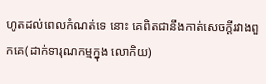ហូតដល់ពេលកំណត់ទេ នោះ គេពិតជានឹងកាត់សេចក្ដីរវាងពួកគេ(ដាក់ទារុណកម្មក្នុង លោកិយ)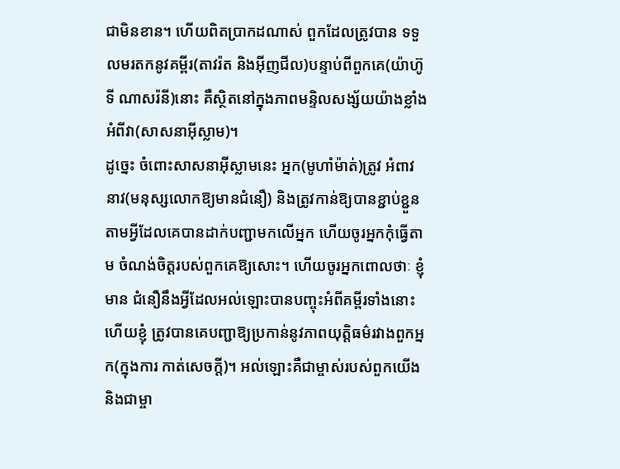ជាមិនខាន។ ហើយពិតប្រាកដណាស់ ពួកដែលត្រូវបាន ទទួលមរតកនូវគម្ពីរ(តាវរ៉ត និងអ៊ីញជីល)បន្ទាប់ពីពួកគេ(យ៉ាហ៊ូទី ណាសរ៉នី)នោះ គឺស្ថិតនៅក្នុងភាពមន្ទិលសង្ស័យយ៉ាងខ្លាំង អំពីវា(សាសនាអ៊ីស្លាម)។
ដូចេ្នះ ចំពោះសាសនាអ៊ីស្លាមនេះ អ្នក(មូហាំម៉ាត់)ត្រូវ អំពាវនាវ(មនុស្សលោកឱ្យមានជំនឿ) និងត្រូវកាន់ឱ្យបានខ្ជាប់ខ្ជួន តាមអ្វីដែលគេបានដាក់បញ្ជាមកលើអ្នក ហើយចូរអ្នកកុំធ្វើតាម ចំណង់ចិត្ដរបស់ពួកគេឱ្យសោះ។ ហើយចូរអ្នកពោលថាៈ ខ្ញុំមាន ជំនឿនឹងអ្វីដែលអល់ឡោះបានបញ្ចុះអំពីគម្ពីរទាំងនោះ ហើយខ្ញុំ ត្រូវបានគេបញ្ជាឱ្យប្រកាន់នូវភាពយុត្ដិធម៌រវាងពួកអ្នក(ក្នុងការ កាត់សេចក្ដី)។ អល់ឡោះគឺជាម្ចាស់របស់ពួកយើង និងជាម្ចា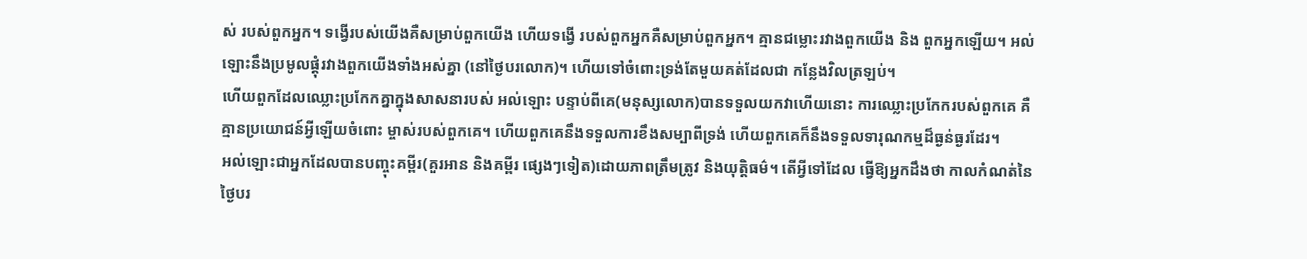ស់ របស់ពួកអ្នក។ ទង្វើរបស់យើងគឺសម្រាប់ពួកយើង ហើយទង្វើ របស់ពួកអ្នកគឺសម្រាប់ពួកអ្នក។ គ្មានជម្លោះរវាងពួកយើង និង ពួកអ្នកឡើយ។ អល់ឡោះនឹងប្រមូលផ្ដុំរវាងពួកយើងទាំងអស់គ្នា (នៅថ្ងៃបរលោក)។ ហើយទៅចំពោះទ្រង់តែមួយគត់ដែលជា កន្លែងវិលត្រឡប់។
ហើយពួកដែលឈ្លោះប្រកែកគ្នាក្នុងសាសនារបស់ អល់ឡោះ បន្ទាប់ពីគេ(មនុស្សលោក)បានទទួលយកវាហើយនោះ ការឈ្លោះប្រកែករបស់ពួកគេ គឺគ្មានប្រយោជន៍អ្វីឡើយចំពោះ ម្ចាស់របស់ពួកគេ។ ហើយពួកគេនឹងទទួលការខឹងសម្បាពីទ្រង់ ហើយពួកគេក៏នឹងទទួលទារុណកម្មដ៏ធ្ងន់ធ្ងរដែរ។
អល់ឡោះជាអ្នកដែលបានបញ្ចុះគម្ពីរ(គួរអាន និងគម្ពីរ ផេ្សងៗទៀត)ដោយភាពត្រឹមត្រូវ និងយុត្ដិធម៌។ តើអ្វីទៅដែល ធ្វើឱ្យអ្នកដឹងថា កាលកំណត់នៃថ្ងៃបរ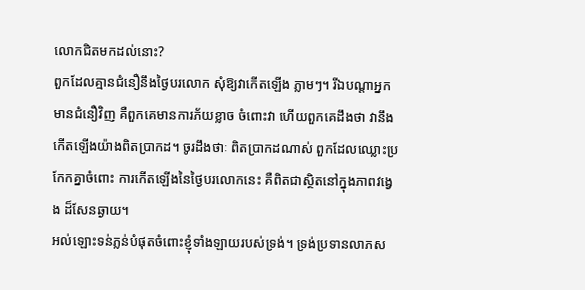លោកជិតមកដល់នោះ?
ពួកដែលគ្មានជំនឿនឹងថ្ងៃបរលោក សុំឱ្យវាកើតឡើង ភ្លាមៗ។ រីឯបណ្ដាអ្នកមានជំនឿវិញ គឺពួកគេមានការភ័យខ្លាច ចំពោះវា ហើយពួកគេដឹងថា វានឹងកើតឡើងយ៉ាងពិតប្រាកដ។ ចូរដឹងថាៈ ពិតប្រាកដណាស់ ពួកដែលឈ្លោះប្រកែកគ្នាចំពោះ ការកើតឡើងនៃថ្ងៃបរលោកនេះ គឺពិតជាស្ថិតនៅក្នុងភាពវងេ្វង ដ៏សែនឆ្ងាយ។
អល់ឡោះទន់ភ្លន់បំផុតចំពោះខ្ញុំទាំងឡាយរបស់ទ្រង់។ ទ្រង់ប្រទានលាភស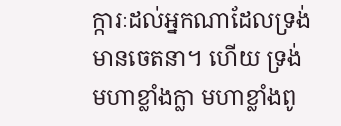ក្ការៈដល់អ្នកណាដែលទ្រង់មានចេតនា។ ហើយ ទ្រង់មហាខ្លាំងក្លា មហាខ្លាំងពូ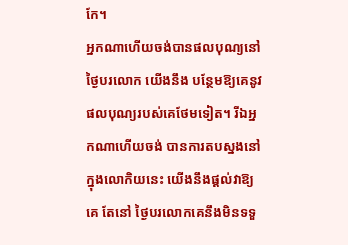កែ។
អ្នកណាហើយចង់បានផលបុណ្យនៅថ្ងៃបរលោក យើងនឹង បន្ថែមឱ្យគេនូវផលបុណ្យរបស់គេថែមទៀត។ រីឯអ្នកណាហើយចង់ បានការតបស្នងនៅក្នុងលោកិយនេះ យើងនឹងផ្ដល់វាឱ្យគេ តែនៅ ថ្ងៃបរលោកគេនឹងមិនទទួ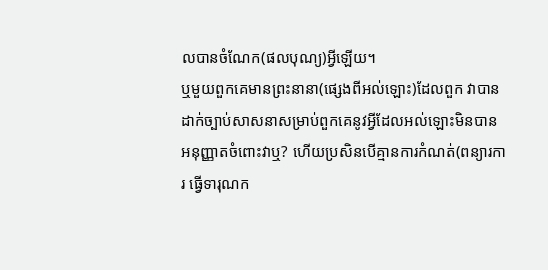លបានចំណែក(ផលបុណ្យ)អ្វីឡើយ។
ឬមួយពួកគេមានព្រះនានា(ផេ្សងពីអល់ឡោះ)ដែលពួក វាបានដាក់ច្បាប់សាសនាសម្រាប់ពួកគេនូវអ្វីដែលអល់ឡោះមិនបាន អនុញ្ញាតចំពោះវាឬ? ហើយប្រសិនបើគ្មានការកំណត់(ពន្យារការ ធ្វើទារុណក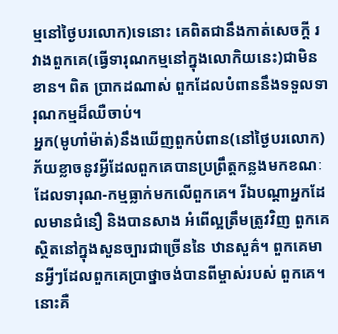ម្មនៅថ្ងៃបរលោក)ទេនោះ គេពិតជានឹងកាត់សេចក្ដី រវាងពួកគេ(ធ្វើទារុណកម្មនៅក្នុងលោកិយនេះ)ជាមិនខាន។ ពិត ប្រាកដណាស់ ពួកដែលបំពាននឹងទទួលទារុណកម្មដ៏ឈឺចាប់។
អ្នក(មូហាំម៉ាត់)នឹងឃើញពួកបំពាន(នៅថ្ងៃបរលោក) ភ័យខ្លាចនូវអ្វីដែលពួកគេបានប្រព្រឹត្ដកន្លងមកខណៈ ដែលទារុណ-កម្មធ្លាក់មកលើពួកគេ។ រីឯបណ្ដាអ្នកដែលមានជំនឿ និងបានសាង អំពើល្អត្រឹមត្រូវវិញ ពួកគេស្ថិតនៅក្នុងសួនច្បារជាច្រើននៃ ឋានសួគ៌។ ពួកគេមានអី្វៗដែលពួកគេប្រាថ្នាចង់បានពីម្ចាស់របស់ ពួកគេ។ នោះគឺ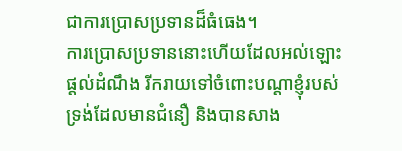ជាការប្រោសប្រទានដ៏ធំធេង។
ការប្រោសប្រទាននោះហើយដែលអល់ឡោះផ្ដល់ដំណឹង រីករាយទៅចំពោះបណ្ដាខ្ញុំរបស់ទ្រង់ដែលមានជំនឿ និងបានសាង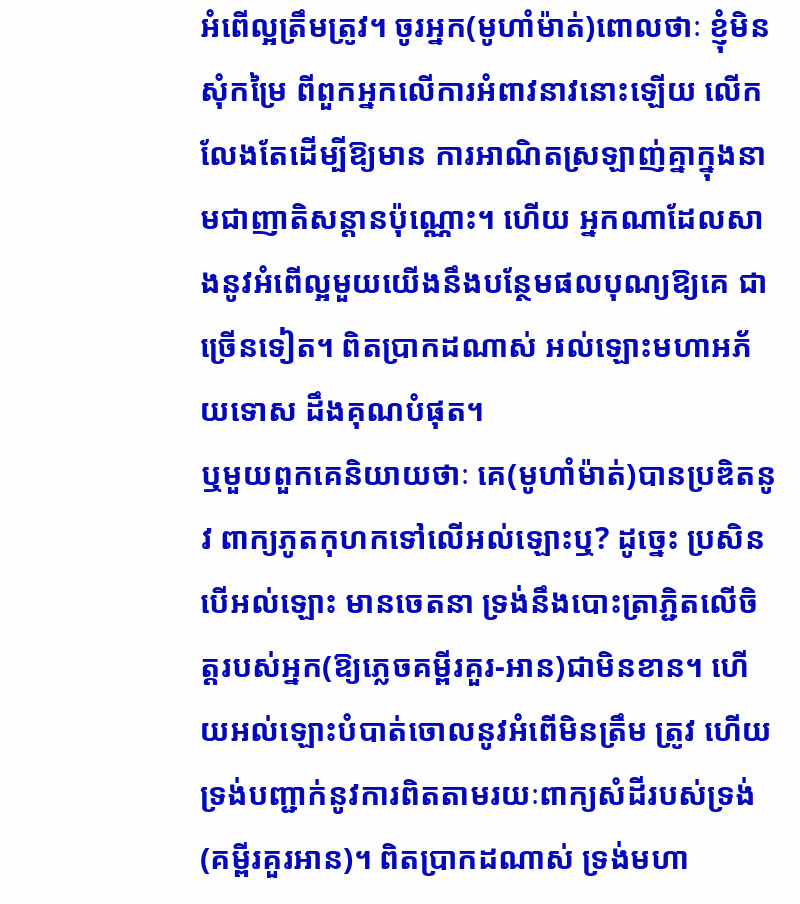អំពើល្អត្រឹមត្រូវ។ ចូរអ្នក(មូហាំម៉ាត់)ពោលថាៈ ខ្ញុំមិនសុំកម្រៃ ពីពួកអ្នកលើការអំពាវនាវនោះឡើយ លើកលែងតែដើម្បីឱ្យមាន ការអាណិតស្រឡាញ់គ្នាក្នុងនាមជាញាតិសន្ដានប៉ុណ្ណោះ។ ហើយ អ្នកណាដែលសាងនូវអំពើល្អមួយយើងនឹងបន្ថែមផលបុណ្យឱ្យគេ ជាច្រើនទៀត។ ពិតប្រាកដណាស់ អល់ឡោះមហាអភ័យទោស ដឹងគុណបំផុត។
ឬមួយពួកគេនិយាយថាៈ គេ(មូហាំម៉ាត់)បានប្រឌិតនូវ ពាក្យភូតកុហកទៅលើអល់ឡោះឬ? ដូចេ្នះ ប្រសិនបើអល់ឡោះ មានចេតនា ទ្រង់នឹងបោះត្រាភ្ជិតលើចិត្ដរបស់អ្នក(ឱ្យភេ្លចគម្ពីរគួរ-អាន)ជាមិនខាន។ ហើយអល់ឡោះបំបាត់ចោលនូវអំពើមិនត្រឹម ត្រូវ ហើយទ្រង់បញ្ជាក់នូវការពិតតាមរយៈពាក្យសំដីរបស់ទ្រង់ (គម្ពីរគួរអាន)។ ពិតប្រាកដណាស់ ទ្រង់មហា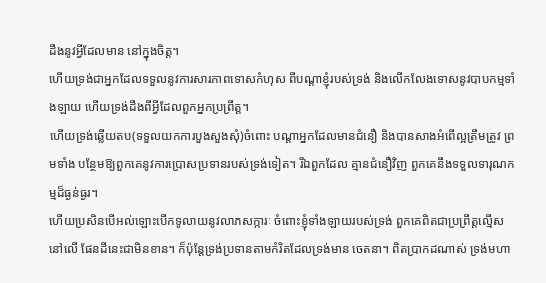ដឹងនូវអ្វីដែលមាន នៅក្នុងចិត្ដ។
ហើយទ្រង់ជាអ្នកដែលទទួលនូវការសារភាពទោសកំហុស ពីបណ្ដាខ្ញុំរបស់ទ្រង់ និងលើកលែងទោសនូវបាបកម្មទាំងឡាយ ហើយទ្រង់ដឹងពីអ្វីដែលពួកអ្នកប្រព្រឹត្ដ។
ហើយទ្រង់ឆ្លើយតប(ទទួលយកការបួងសួងសុំ)ចំពោះ បណ្ដាអ្នកដែលមានជំនឿ និងបានសាងអំពើល្អត្រឹមត្រូវ ព្រមទាំង បន្ថែមឱ្យពួកគេនូវការប្រោសប្រទានរបស់ទ្រង់ទៀត។ រីឯពួកដែល គ្មានជំនឿវិញ ពួកគេនឹងទទួលទារុណកម្មដ៏ធ្ងន់ធ្ងរ។
ហើយប្រសិនបើអល់ឡោះបើកទូលាយនូវលាភសក្ការៈ ចំពោះខ្ញុំទាំងឡាយរបស់ទ្រង់ ពួកគេពិតជាប្រព្រឹត្ដល្មើសនៅលើ ផែនដីនេះជាមិនខាន។ ក៏ប៉ុន្ដែទ្រង់ប្រទានតាមកំរិតដែលទ្រង់មាន ចេតនា។ ពិតប្រាកដណាស់ ទ្រង់មហា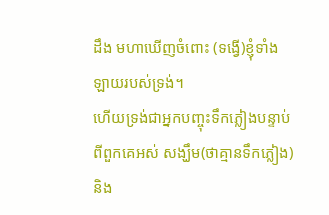ដឹង មហាឃើញចំពោះ (ទង្វើ)ខ្ញុំទាំងឡាយរបស់ទ្រង់។
ហើយទ្រង់ជាអ្នកបញ្ចុះទឹកភ្លៀងបន្ទាប់ពីពួកគេអស់ សង្ឃឹម(ថាគ្មានទឹកភ្លៀង) និង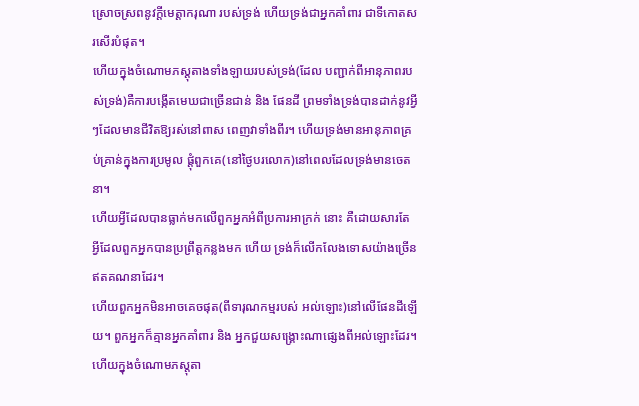ស្រោចស្រពនូវក្ដីមេត្ដាករុណា របស់ទ្រង់ ហើយទ្រង់ជាអ្នកគាំពារ ជាទីកោតសរសើរបំផុត។
ហើយក្នុងចំណោមភស្ដុតាងទាំងឡាយរបស់ទ្រង់(ដែល បញ្ជាក់ពីអានុភាពរបស់ទ្រង់)គឺការបង្កើតមេឃជាច្រើនជាន់ និង ផែនដី ព្រមទាំងទ្រង់បានដាក់នូវអ្វីៗដែលមានជីវិតឱ្យរស់នៅពាស ពេញវាទាំងពីរ។ ហើយទ្រង់មានអានុភាពគ្រប់គ្រាន់ក្នុងការប្រមូល ផ្ដុំពួកគេ(នៅថ្ងៃបរលោក)នៅពេលដែលទ្រង់មានចេតនា។
ហើយអ្វីដែលបានធ្លាក់មកលើពួកអ្នកអំពីប្រការអាក្រក់ នោះ គឺដោយសារតែអ្វីដែលពួកអ្នកបានប្រព្រឹត្ដកន្លងមក ហើយ ទ្រង់ក៏លើកលែងទោសយ៉ាងច្រើនឥតគណនាដែរ។
ហើយពួកអ្នកមិនអាចគេចផុត(ពីទារុណកម្មរបស់ អល់ឡោះ)នៅលើផែនដីឡើយ។ ពួកអ្នកក៏គ្មានអ្នកគាំពារ និង អ្នកជួយសង្គ្រោះណាផេ្សងពីអល់ឡោះដែរ។
ហើយក្នុងចំណោមភស្ដុតា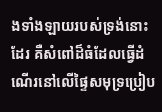ងទាំងឡាយរបស់ទ្រង់នោះដែរ គឺសំពៅដ៏ធំដែលធ្វើដំណើរនៅលើផ្ទៃសមុទ្រប្រៀប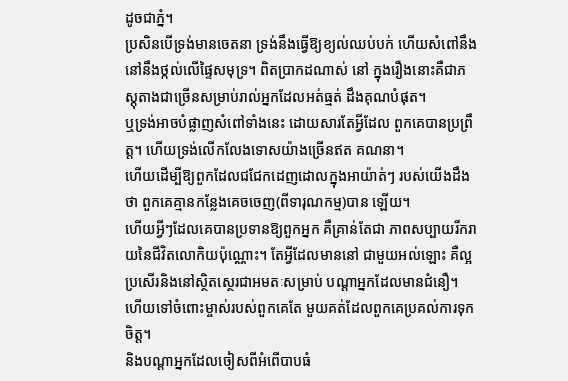ដូចជាភ្នំ។
ប្រសិនបើទ្រង់មានចេតនា ទ្រង់នឹងធ្វើឱ្យខ្យល់ឈប់បក់ ហើយសំពៅនឹងនៅនឹងថ្កល់លើផ្ទៃសមុទ្រ។ ពិតប្រាកដណាស់ នៅ ក្នុងរឿងនោះគឺជាភស្ដុតាងជាច្រើនសម្រាប់រាល់អ្នកដែលអត់ធ្មត់ ដឹងគុណបំផុត។
ឬទ្រង់អាចបំផ្លាញសំពៅទាំងនេះ ដោយសារតែអ្វីដែល ពួកគេបានប្រព្រឹត្ដ។ ហើយទ្រង់លើកលែងទោសយ៉ាងច្រើនឥត គណនា។
ហើយដើម្បីឱ្យពួកដែលជជែកដេញដោលក្នុងអាយ៉ាត់ៗ របស់យើងដឹងថា ពួកគេគ្មានកន្លែងគេចចេញ(ពីទារុណកម្ម)បាន ឡើយ។
ហើយអ្វីៗដែលគេបានប្រទានឱ្យពួកអ្នក គឺគ្រាន់តែជា ភាពសប្បាយរីករាយនៃជីវិតលោកិយប៉ុណ្ណោះ។ តែអ្វីដែលមាននៅ ជាមួយអល់ឡោះ គឺល្អប្រសើរនិងនៅស្ថិតសេ្ថរជាអមតៈសម្រាប់ បណ្ដាអ្នកដែលមានជំនឿ។ ហើយទៅចំពោះម្ចាស់របស់ពួកគេតែ មួយគត់ដែលពួកគេប្រគល់ការទុកចិត្ដ។
និងបណ្ដាអ្នកដែលចៀសពីអំពើបាបធំ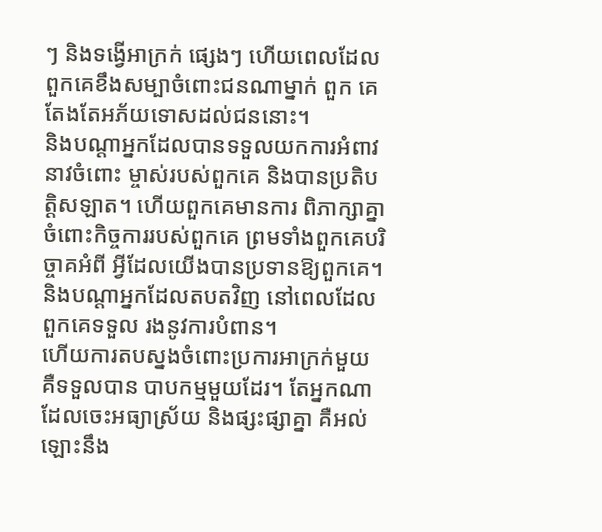ៗ និងទង្វើអាក្រក់ ផេ្សងៗ ហើយពេលដែលពួកគេខឹងសម្បាចំពោះជនណាម្នាក់ ពួក គេតែងតែអភ័យទោសដល់ជននោះ។
និងបណ្ដាអ្នកដែលបានទទួលយកការអំពាវនាវចំពោះ ម្ចាស់របស់ពួកគេ និងបានប្រតិបត្ដិសឡាត។ ហើយពួកគេមានការ ពិភាក្សាគ្នាចំពោះកិច្ចការរបស់ពួកគេ ព្រមទាំងពួកគេបរិច្ចាគអំពី អី្វដែលយើងបានប្រទានឱ្យពួកគេ។
និងបណ្ដាអ្នកដែលតបតវិញ នៅពេលដែលពួកគេទទួល រងនូវការបំពាន។
ហើយការតបស្នងចំពោះប្រការអាក្រក់មួយគឺទទួលបាន បាបកម្មមួយដែរ។ តែអ្នកណាដែលចេះអធ្យាស្រ័យ និងផ្សះផ្សាគ្នា គឺអល់ឡោះនឹង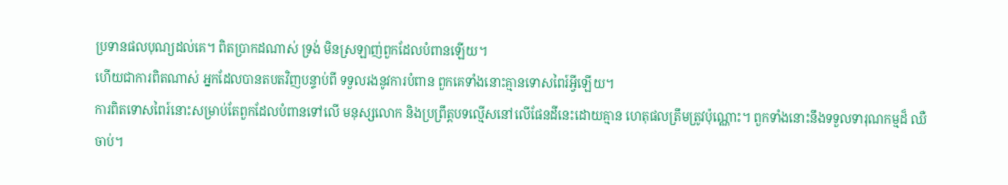ប្រទានផលបុណ្យដល់គេ។ ពិតប្រាកដណាស់ ទ្រង់ មិនស្រឡាញ់ពួកដែលបំពានឡើយ។
ហើយជាការពិតណាស់ អ្នកដែលបានតបតវិញបន្ទាប់ពី ទទួលរងនូវការបំពាន ពួកគេទាំងនោះគ្មានទោសពៃរ៍អ្វីឡើយ។
ការពិតទោសពៃរ៍នោះសម្រាប់តែពួកដែលបំពានទៅលើ មនុស្សលោក និងប្រព្រឹត្ដបទល្មើសនៅលើផែនដីនេះដោយគ្មាន ហេតុផលត្រឹមត្រូវប៉ុណ្ណោះ។ ពួកទាំងនោះនឹងទទួលទារុណកម្មដ៏ ឈឺចាប់។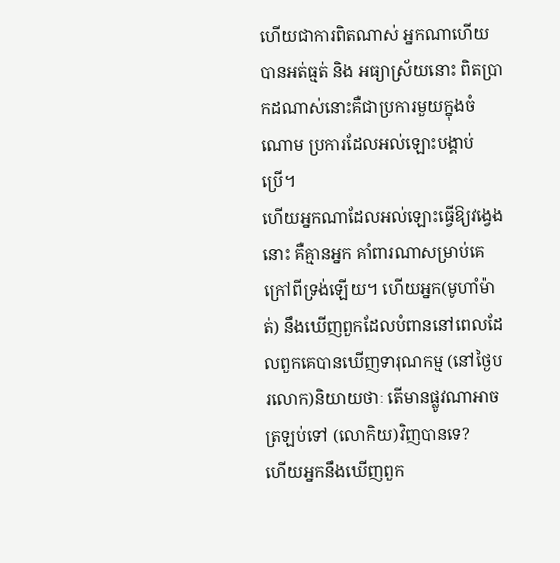ហើយជាការពិតណាស់ អ្នកណាហើយបានអត់ធ្មត់ និង អធ្យាស្រ័យនោះ ពិតប្រាកដណាស់នោះគឺជាប្រការមួយក្នុងចំណោម ប្រការដែលអល់ឡោះបង្គាប់ប្រើ។
ហើយអ្នកណាដែលអល់ឡោះធ្វើឱ្យវងេ្វងនោះ គឺគ្មានអ្នក គាំពារណាសម្រាប់គេក្រៅពីទ្រង់ឡើយ។ ហើយអ្នក(មូហាំម៉ាត់) នឹងឃើញពួកដែលបំពាននៅពេលដែលពួកគេបានឃើញទារុណកម្ម (នៅថ្ងៃបរលោក)និយាយថាៈ តើមានផ្លូវណាអាចត្រឡប់ទៅ (លោកិយ)វិញបានទេ?
ហើយអ្នកនឹងឃើញពួក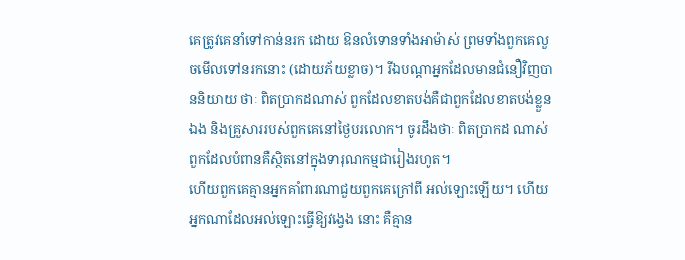គេត្រូវគេនាំទៅកាន់នរក ដោយ ឱនលំទោនទាំងអាម៉ាស់ ព្រមទាំងពួកគេលួចមើលទៅនរកនោះ (ដោយភ័យខ្លាច)។ រីឯបណ្ដាអ្នកដែលមានជំនឿវិញបាននិយាយ ថាៈ ពិតប្រាកដណាស់ ពួកដែលខាតបង់គឺជាពួកដែលខាតបង់ខ្លួន ឯង និងគ្រួសាររបស់ពួកគេនៅថ្ងៃបរលោក។ ចូរដឹងថាៈ ពិតប្រាកដ ណាស់ ពួកដែលបំពានគឺស្ថិតនៅក្នុងទារុណកម្មជារៀងរហូត។
ហើយពួកគេគ្មានអ្នកគាំពារណាជួយពួកគេក្រៅពី អល់ឡោះឡើយ។ ហើយអ្នកណាដែលអល់ឡោះធ្វើឱ្យវងេ្វង នោះ គឺគ្មាន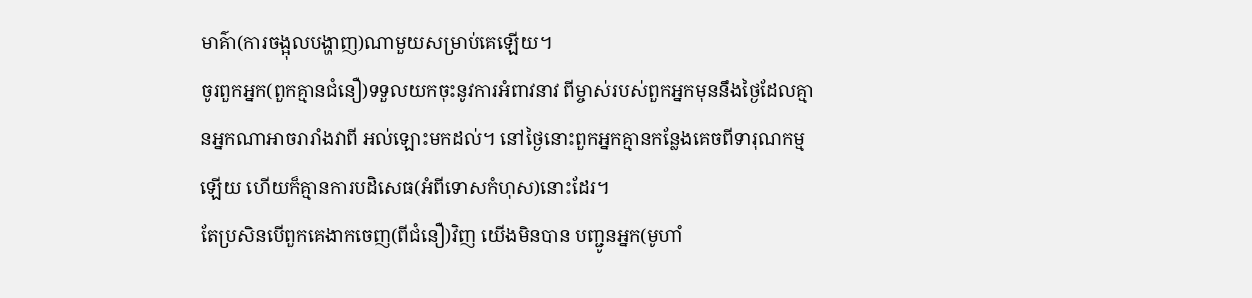មាគ៌ា(ការចង្អុលបង្ហាញ)ណាមួយសម្រាប់គេឡើយ។
ចូរពួកអ្នក(ពួកគ្មានជំនឿ)ទទួលយកចុះនូវការអំពាវនាវ ពីម្ចាស់របស់ពួកអ្នកមុននឹងថ្ងៃដែលគ្មានអ្នកណាអាចរារាំងវាពី អល់ឡោះមកដល់។ នៅថ្ងៃនោះពួកអ្នកគ្មានកន្លែងគេចពីទារុណកម្ម ឡើយ ហើយក៏គ្មានការបដិសេធ(អំពីទោសកំហុស)នោះដែរ។
តែប្រសិនបើពួកគេងាកចេញ(ពីជំនឿ)វិញ យើងមិនបាន បញ្ជូនអ្នក(មូហាំ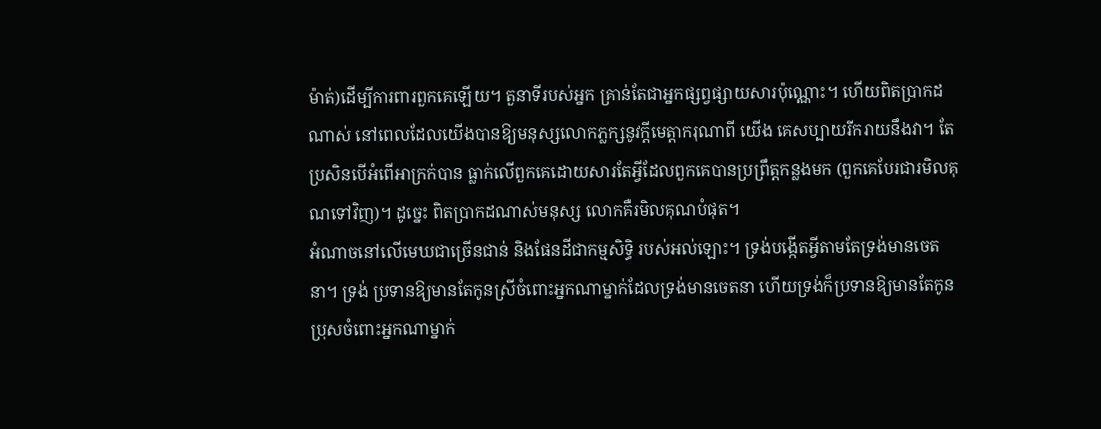ម៉ាត់)ដើម្បីការពារពួកគេឡើយ។ តួនាទីរបស់អ្នក គ្រាន់តែជាអ្នកផ្សព្វផ្សាយសារប៉ុណ្ណោះ។ ហើយពិតប្រាកដណាស់ នៅពេលដែលយើងបានឱ្យមនុស្សលោកភ្លក្សនូវក្ដីមេត្ដាករុណាពី យើង គេសប្បាយរីករាយនឹងវា។ តែប្រសិនបើអំពើអាក្រក់បាន ធ្លាក់លើពួកគេដោយសារតែអ្វីដែលពួកគេបានប្រព្រឹត្ដកន្លងមក (ពួកគេបែរជារមិលគុណទៅវិញ)។ ដូចេ្នះ ពិតប្រាកដណាស់មនុស្ស លោកគឺរមិលគុណបំផុត។
អំណាចនៅលើមេឃជាច្រើនជាន់ និងផែនដីជាកម្មសិទ្ធិ របស់អល់ឡោះ។ ទ្រង់បង្កើតអ្វីតាមតែទ្រង់មានចេតនា។ ទ្រង់ ប្រទានឱ្យមានតែកូនស្រីចំពោះអ្នកណាម្នាក់ដែលទ្រង់មានចេតនា ហើយទ្រង់ក៏ប្រទានឱ្យមានតែកូនប្រុសចំពោះអ្នកណាម្នាក់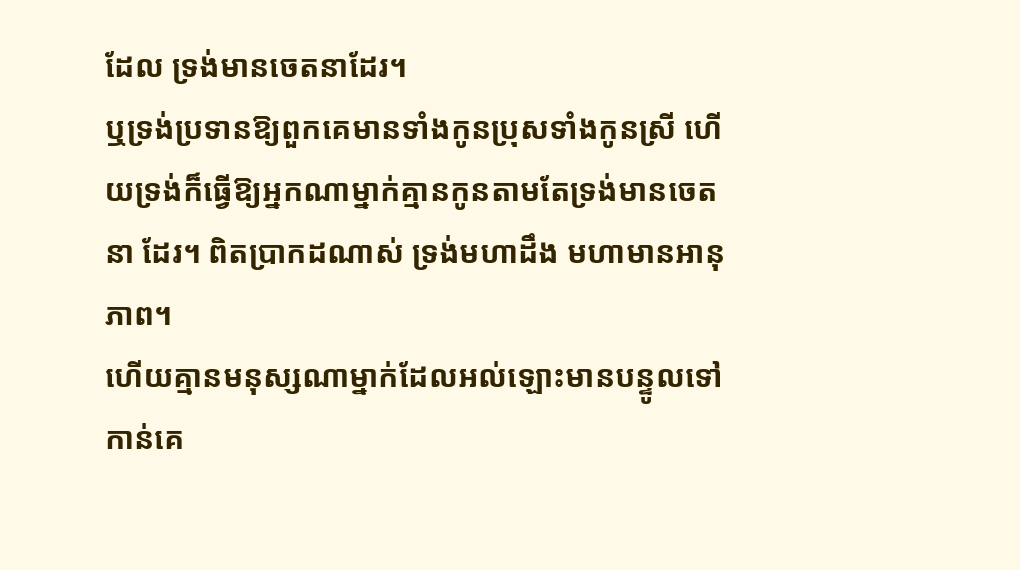ដែល ទ្រង់មានចេតនាដែរ។
ឬទ្រង់ប្រទានឱ្យពួកគេមានទាំងកូនប្រុសទាំងកូនស្រី ហើយទ្រង់ក៏ធ្វើឱ្យអ្នកណាម្នាក់គ្មានកូនតាមតែទ្រង់មានចេតនា ដែរ។ ពិតប្រាកដណាស់ ទ្រង់មហាដឹង មហាមានអានុភាព។
ហើយគ្មានមនុស្សណាម្នាក់ដែលអល់ឡោះមានបន្ទូលទៅ កាន់គេ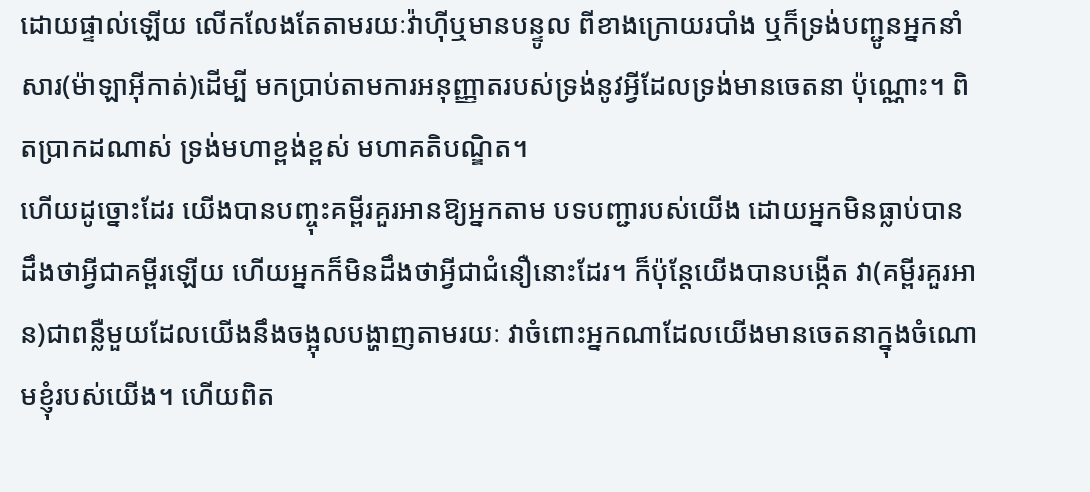ដោយផ្ទាល់ឡើយ លើកលែងតែតាមរយៈវ៉ាហ៊ីឬមានបន្ទូល ពីខាងក្រោយរបាំង ឬក៏ទ្រង់បញ្ជូនអ្នកនាំសារ(ម៉ាឡាអ៊ីកាត់)ដើម្បី មកប្រាប់តាមការអនុញ្ញាតរបស់ទ្រង់នូវអ្វីដែលទ្រង់មានចេតនា ប៉ុណ្ណោះ។ ពិតប្រាកដណាស់ ទ្រង់មហាខ្ពង់ខ្ពស់ មហាគតិបណ្ឌិត។
ហើយដូច្នោះដែរ យើងបានបញ្ចុះគម្ពីរគួរអានឱ្យអ្នកតាម បទបញ្ជារបស់យើង ដោយអ្នកមិនធ្លាប់បានដឹងថាអ្វីជាគម្ពីរឡើយ ហើយអ្នកក៏មិនដឹងថាអ្វីជាជំនឿនោះដែរ។ ក៏ប៉ុន្ដែយើងបានបង្កើត វា(គម្ពីរគួរអាន)ជាពន្លឺមួយដែលយើងនឹងចង្អុលបង្ហាញតាមរយៈ វាចំពោះអ្នកណាដែលយើងមានចេតនាក្នុងចំណោមខ្ញុំរបស់យើង។ ហើយពិត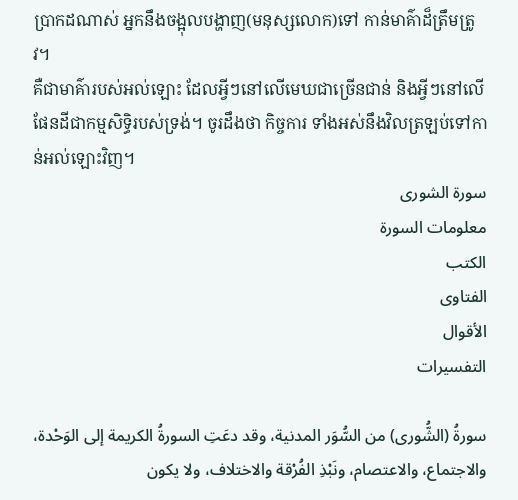ប្រាកដណាស់ អ្នកនឹងចង្អុលបង្ហាញ(មនុស្សលោក)ទៅ កាន់មាគ៌ាដ៏ត្រឹមត្រូវ។
គឺជាមាគ៌ារបស់អល់ឡោះ ដែលអ្វីៗនៅលើមេឃជាច្រើនជាន់ និងអ្វីៗនៅលើផែនដីជាកម្មសិទ្ធិរបស់ទ្រង់។ ចូរដឹងថា កិច្ចការ ទាំងអស់នឹងវិលត្រឡប់ទៅកាន់អល់ឡោះវិញ។
سورة الشورى
معلومات السورة
الكتب
الفتاوى
الأقوال
التفسيرات

سورةُ (الشُّورى) من السُّوَر المدنية، وقد دعَتِ السورةُ الكريمة إلى الوَحْدة، والاجتماع، والاعتصام، ونَبْذِ الفُرْقة والاختلاف، ولا يكون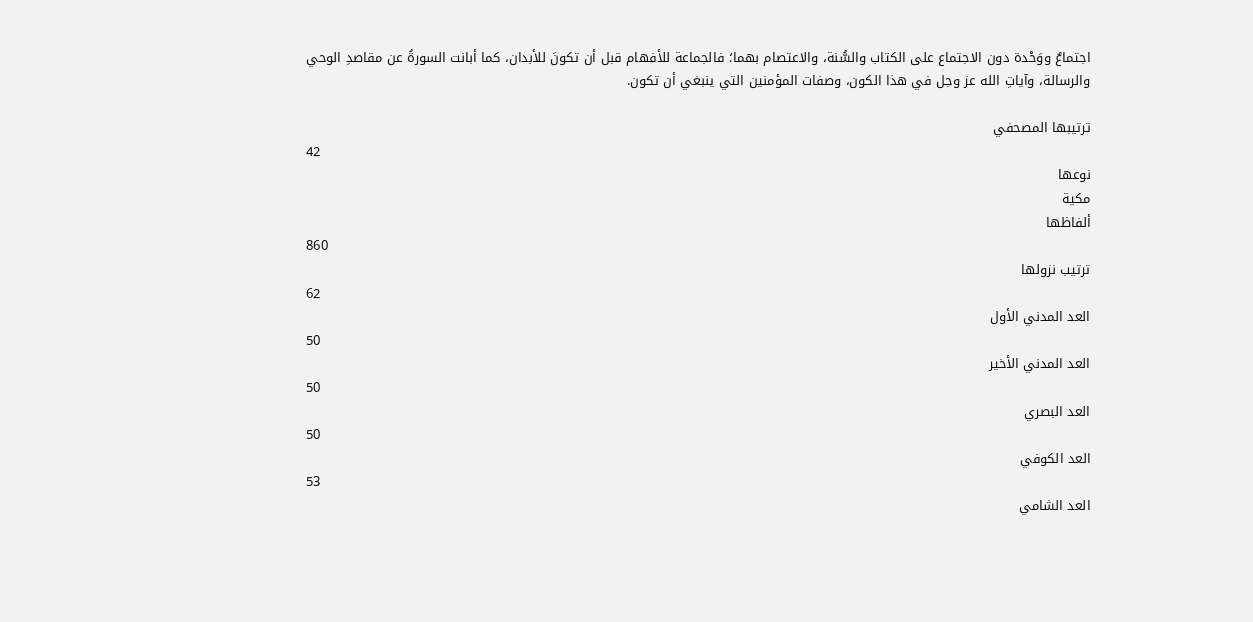اجتماعٌ ووَحْدة دون الاجتماع على الكتاب والسُّنة، والاعتصام بهما؛ فالجماعة للأفهام قبل أن تكونَ للأبدان، كما أبانت السورةُ عن مقاصدِ الوحي والرسالة، وآياتِ الله عز وجل في هذا الكون، وصفات المؤمنين التي ينبغي أن تكون.

ترتيبها المصحفي
42
نوعها
مكية
ألفاظها
860
ترتيب نزولها
62
العد المدني الأول
50
العد المدني الأخير
50
العد البصري
50
العد الكوفي
53
العد الشامي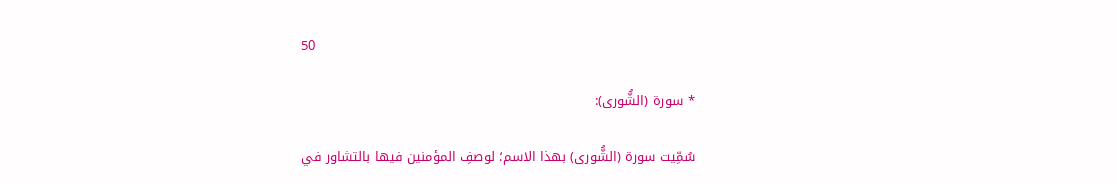50

* سورة (الشُّورى):

سُمِّيت سورة (الشُّورى) بهذا الاسم؛ لوصفِ المؤمنين فيها بالتشاور في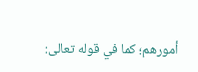أمورهم؛ كما في قوله تعالى: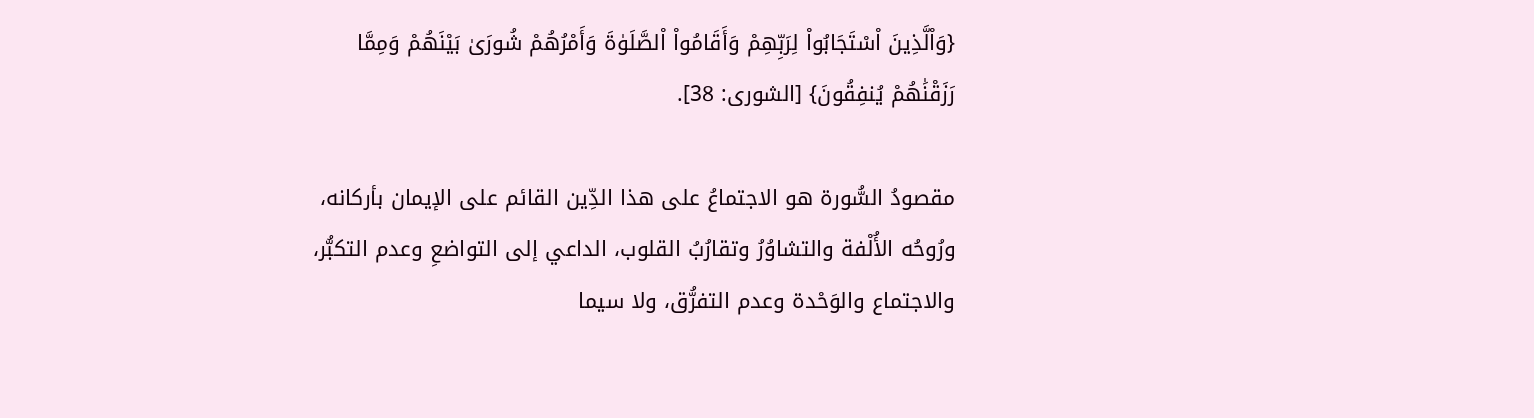{وَاْلَّذِينَ اْسْتَجَابُواْ لِرَبِّهِمْ وَأَقَامُواْ اْلصَّلَوٰةَ وَأَمْرُهُمْ شُورَىٰ بَيْنَهُمْ وَمِمَّا رَزَقْنَٰهُمْ يُنفِقُونَ} [الشورى: 38].

مقصودُ السُّورة هو الاجتماعُ على هذا الدِّين القائم على الإيمان بأركانه، ورُوحُه الأُلْفة والتشاوُرُ وتقارُبُ القلوب، الداعي إلى التواضعِ وعدم التكبُّر، والاجتماع والوَحْدة وعدم التفرُّق، ولا سيما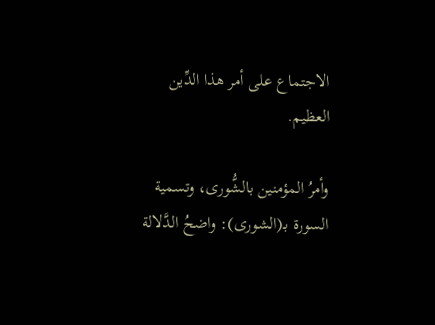الاجتماع على أمر هذا الدِّين العظيم.

وأمرُ المؤمنين بالشُّورى، وتسمية السورة بـ(الشورى): واضحُ الدَّلالة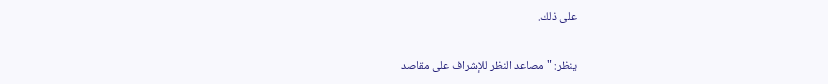على ذلك.

ينظر: "مصاعد النظر للإشراف على مقاصد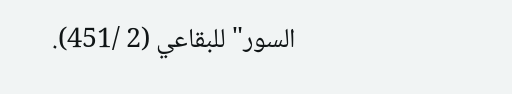السور" للبقاعي (2 /451).